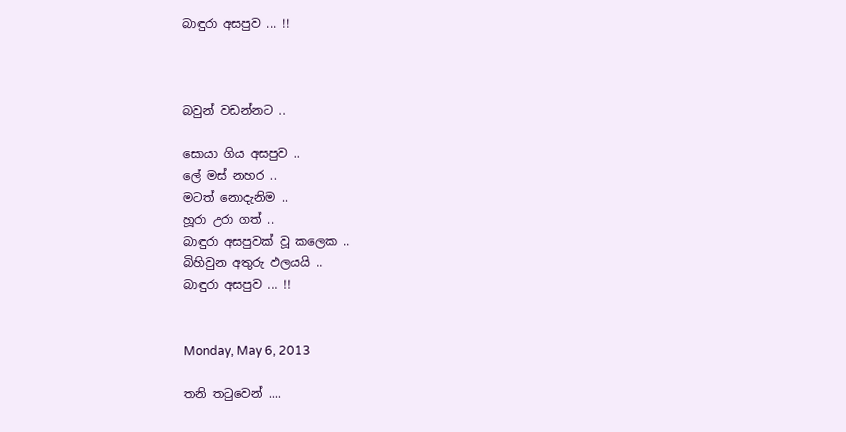බාඳුරා අසපුව ... !!



බවුන් වඩන්නට ..

සොයා ගිය අසපුව ..
ලේ මස් නහර ..
මටත් නොදැනිම ..
හූරා උරා ගත් ..
බාඳුරා අසපුවක් වූ කලෙක ..
බිහිවුන අතුරු ඵලයයි ..
බාඳුරා අසපුව ... !!


Monday, May 6, 2013

තනි තටුවෙන් ....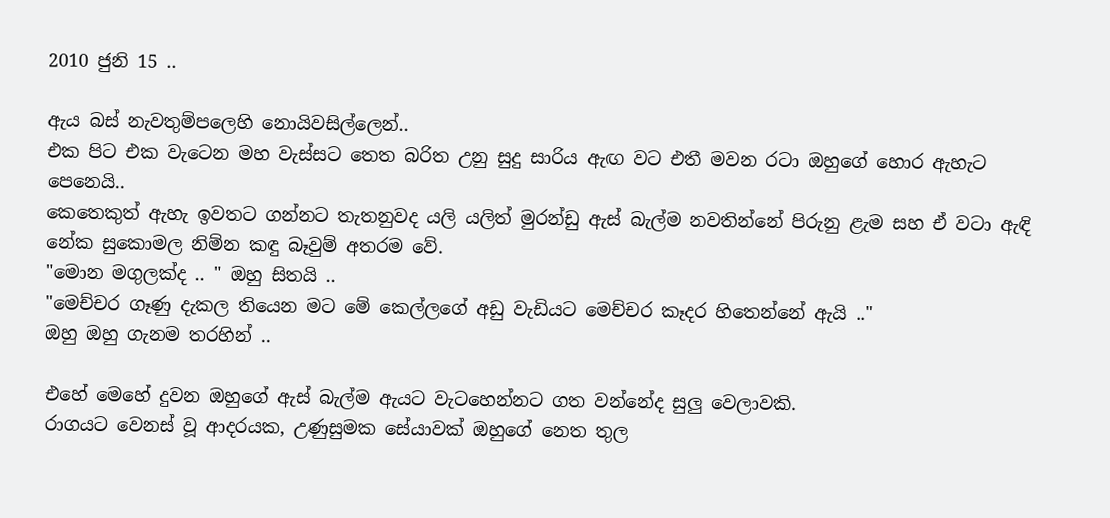2010 ජුනි 15 ..

ඇය බස් නැවතුම්පලෙහි නොයිවසිල්ලෙන්..
එක පිට එක වැටෙන මහ වැස්සට තෙත බරිත උනු සුදු සාරිය ඇඟ වට එතී මවන රටා ඔහුගේ හොර ඇහැට පෙනෙයි..
කෙතෙකුත් ඇහැ ඉවතට ගන්නට තැතනුවද යලි යලිත් මුරන්ඩු ඇස් බැල්ම නවතින්නේ පිරුනු ළැම සහ ඒ වටා ඇඳි නේක සුකොමල නිම්න කඳු බෑවුම් අතරම වේ.
"මොන මගුලක්ද .. " ඔහු සිතයි ..
"මෙච්චර ගෑණු දැකල තියෙන මට මේ කෙල්ලගේ අඩු වැඩියට මෙච්චර කෑදර හිතෙන්නේ ඇයි .."
ඔහු ඔහු ගැනම තරහින් ..

එහේ මෙහේ දුවන ඔහුගේ ඇස් බැල්ම ඇයට වැටහෙන්නට ගත වන්නේද සුලු වෙලාවකි.
රාගයට වෙනස් වූ ආදරයක, උණුසුමක සේයාවක් ඔහුගේ නෙත තුල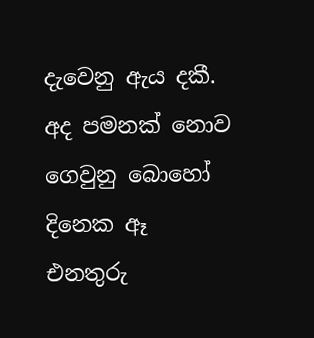දැවෙනු ඇය දකී.
අද පමනක් නොව ගෙවුනු බොහෝ දිනෙක ඈ එනතුරු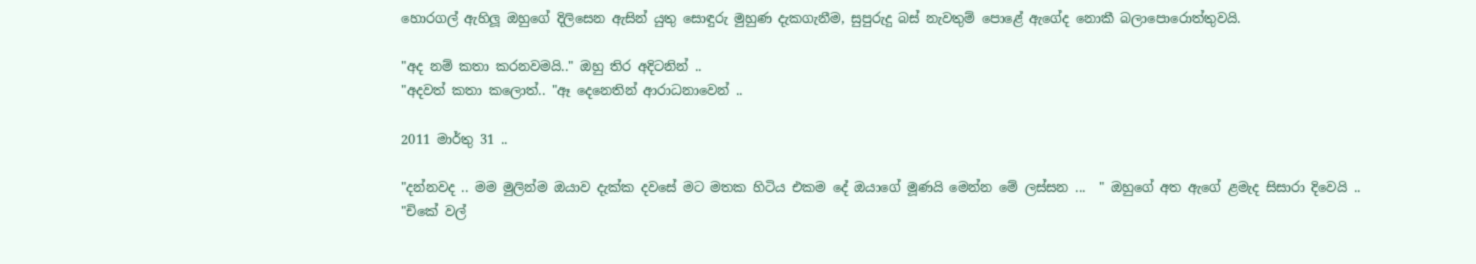හොරගල් ඇහිලූ ඔහුගේ දිලිසෙන ඇසින් යුතු සොඳුරු මුහුණ දැකගැනීම, සුපුරුදු බස් නැවතුම් පොළේ ඇගේද නොකී බලාපොරොත්තුවයි.

"අද නම් කතා කරනවමයි.." ඔහු තිර අදිටනින් ..
"අදවත් කතා කලොත්.. "ඈ දෙනෙතින් ආරාධනාවෙන් ..

2011 මාර්තු 31 ..

"දන්නවද .. මම මුලින්ම ඔයාව දැක්ක දවසේ මට මතක හිටිය එකම දේ ඔයාගේ මූණයි මෙන්න මේ ලස්සන ...  " ඔහුගේ අත ඇගේ ළමැද සිසාරා දිවෙයි ..
"චිකේ වල්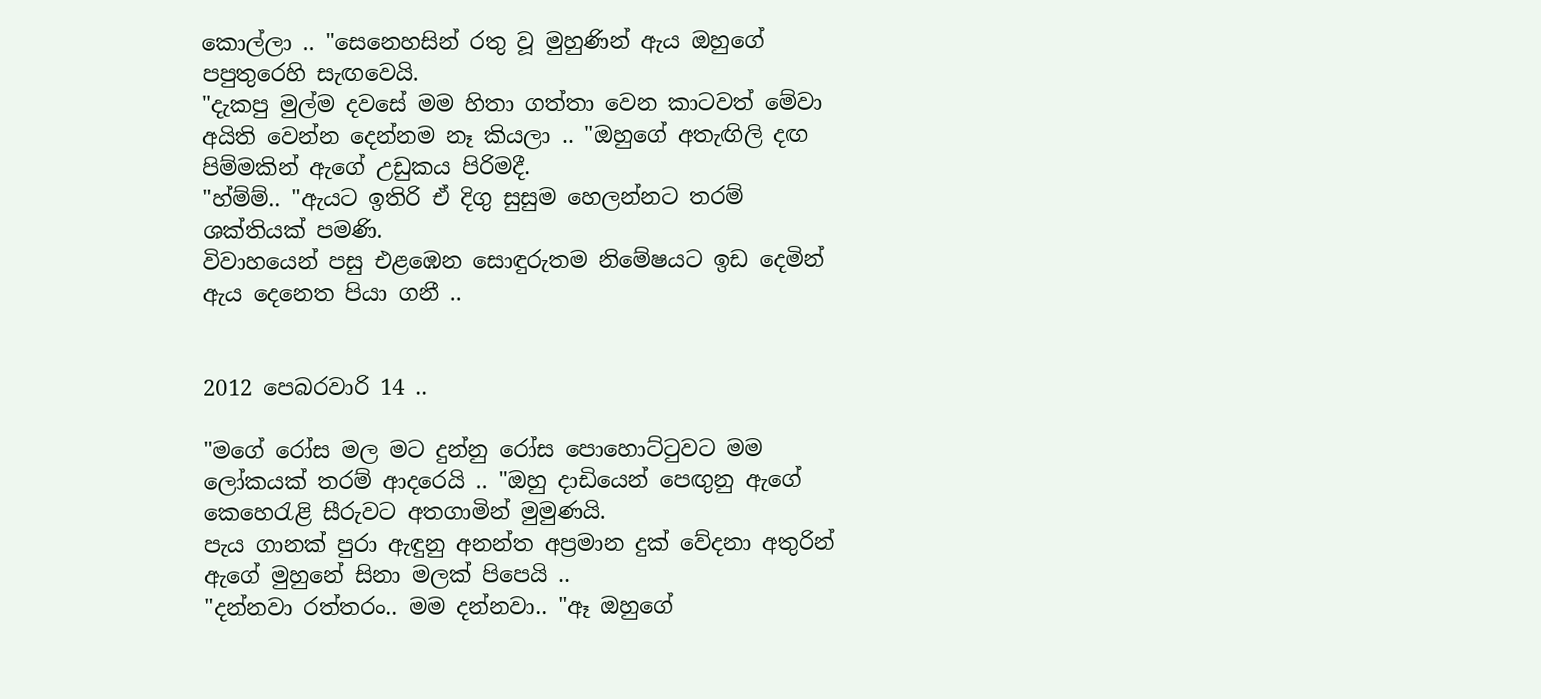කොල්ලා .. "සෙනෙහසින් රතු වූ මුහුණින් ඇය ඔහුගේ පපුතුරෙහි සැඟවෙයි.
"දැකපු මුල්ම දවසේ මම හිතා ගත්තා වෙන කාටවත් මේවා අයිති වෙන්න දෙන්නම නෑ කියලා .. "ඔහුගේ අතැඟිලි දඟ පිම්මකින් ඇගේ උඩුකය පිරිමදී.
"හ්ම්ම්.. "ඇයට ඉතිරි ඒ දිගු සුසුම හෙලන්නට තරම් ශක්තියක් පමණි.
විවාහයෙන් පසු එළඹෙන සොඳුරුතම නිමේෂයට ඉඩ දෙමින් ඇය දෙනෙත පියා ගනී ..


2012 පෙබරවාරි 14 ..

"මගේ රෝස මල මට දුන්නු රෝස පොහොට්ටුවට මම ලෝකයක් තරම් ආදරෙයි .. "ඔහු දාඩියෙන් පෙඟුනු ඇගේ කෙහෙරැළි සීරුවට අතගාමින් මුමුණයි.
පැය ගානක් පුරා ඇඳුනු අනන්ත අප්‍රමාන දුක් වේදනා අතුරින් ඇගේ මුහුනේ සිනා මලක් පිපෙයි ..
"දන්නවා රත්තරං.. මම දන්නවා.. "ඈ ඔහුගේ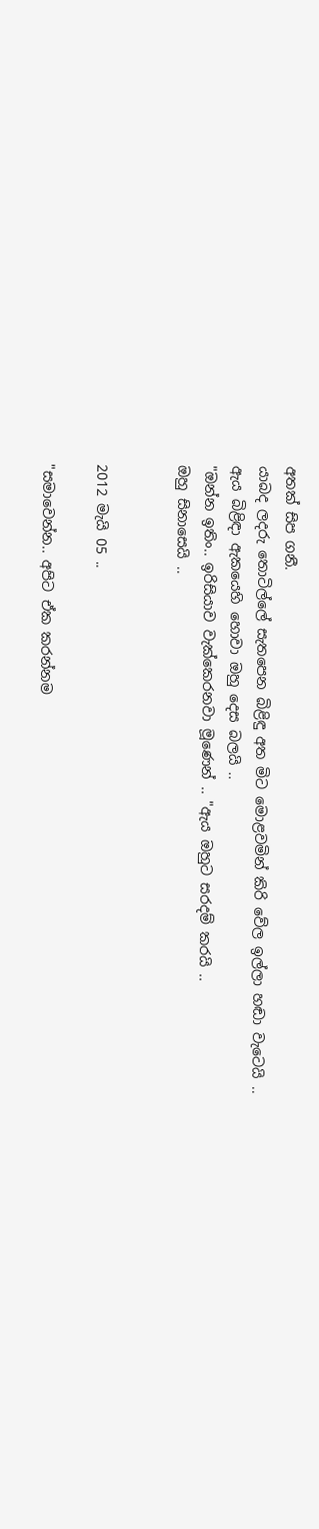අතක් සිප ගනී.
යාබද ලදරු තොටිල්ලේ සැතපෙන බිළිඳු අත මිට මොළවමින් කිරි වේල ඉල්ලා හඬා වැටෙයි ..
ඇය බිළිඳා ඇකයෙහි හොවා ඔහු දෙස බලයි ..
"ඔන්න ඉතිං.. ඉරිසියාව වැක්කෙරනවා මූණෙන් .. "ඇය ඔහුට සරදම් කරයි ..
ඔහු සිනාසෙයි ..


2012 මැයි 05 ..

"සමාවෙන්න.. අපිට ඒක කරන්නම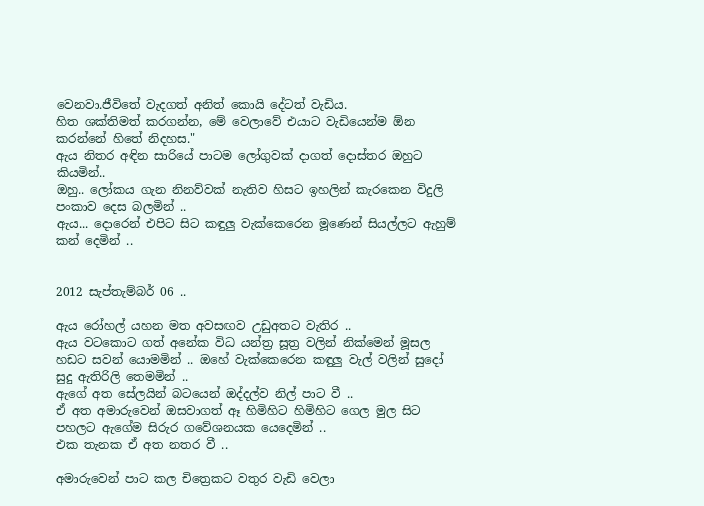වෙනවා.ජීවිතේ වැදගත් අනිත් කොයි දේටත් වැඩිය.
හිත ශක්තිමත් කරගන්න, මේ වෙලාවේ එයාට වැඩියෙන්ම ඕන කරන්නේ හිතේ නිදහස."
ඇය නිතර අඳින සාරියේ පාටම ලෝගුවක් දාගත් දොස්තර ඔහුට කියමින්..
ඔහු.. ලෝකය ගැන නිනව්වක් නැතිව හිසට ඉහලින් කැරකෙන විදුලි පංකාව දෙස බලමින් ..
ඇය... දොරෙන් එපිට සිට කඳුලු වැක්කෙරෙන මූණෙන් සියල්ලට ඇහුම් කන් දෙමින් ..


2012 සැප්තැම්බර් 06 ..

ඇය රෝහල් යහන මත අවසඟව උඩුඅතට වැතිර ..
ඇය වටකොට ගත් අනේක විධ යන්ත්‍ර සූත්‍ර වලින් නික්මෙන් මූසල හඩට සවන් යොමමින් .. ඔහේ වැක්කෙරෙන කඳුලු වැල් වලින් සුදෝ සුදු ඇතිරිලි තෙමමින් ..
ඇගේ අත සේලයින් බටයෙන් ඔද්දල්ව නිල් පාට වී ..
ඒ අත අමාරුවෙන් ඔසවාගත් ඈ හිමිහිට හිමිහිට ගෙල මුල සිට පහලට ඇගේම සිරුර ගවේශනයක යෙදෙමින් ..
එක තැනක ඒ අත නතර වී ..

අමාරුවෙන් පාට කල චිත්‍රෙකට වතුර වැඩි වෙලා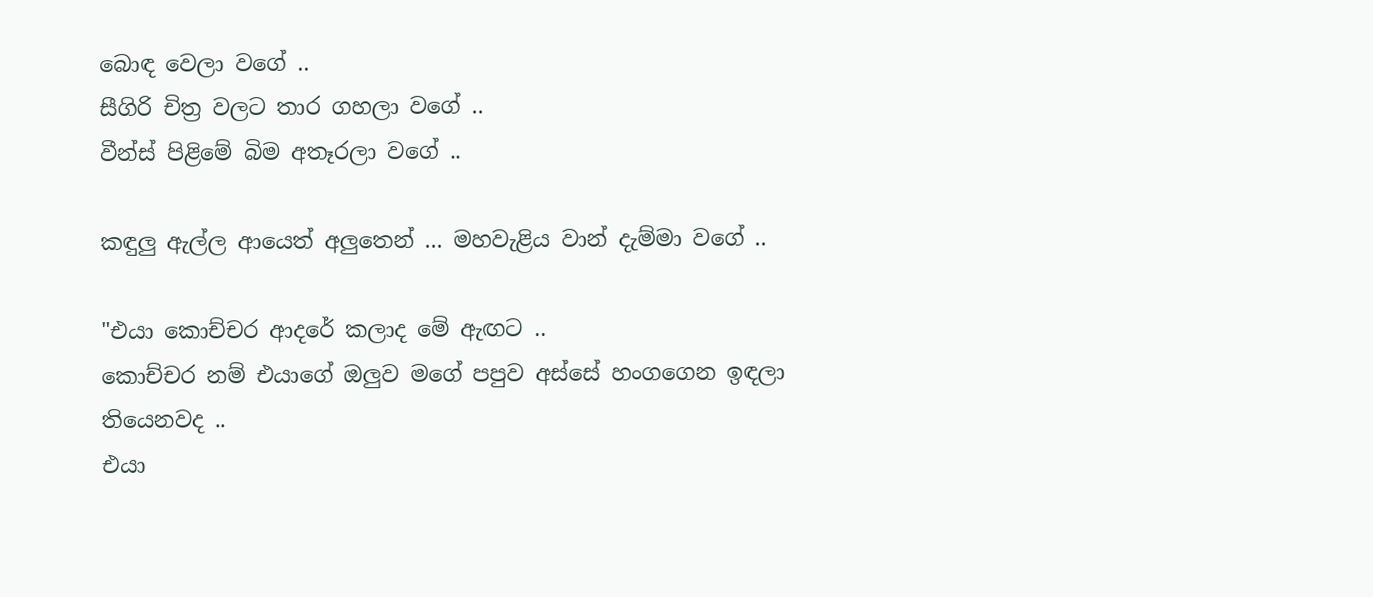බොඳ වෙලා වගේ ..
සීගිරි චිත්‍ර වලට තාර ගහලා වගේ ..
වීන්ස් පිළිමේ බිම අතෑරලා වගේ ..

කඳුලු ඇල්ල ආයෙත් අලුතෙන් ... මහවැළිය වාන් දැම්මා වගේ ..

"එයා කොච්චර ආදරේ කලාද මේ ඇඟට ..
කොච්චර නම් එයාගේ ඔලුව මගේ පපුව අස්සේ හංගගෙන ඉඳලා තියෙනවද ..
එයා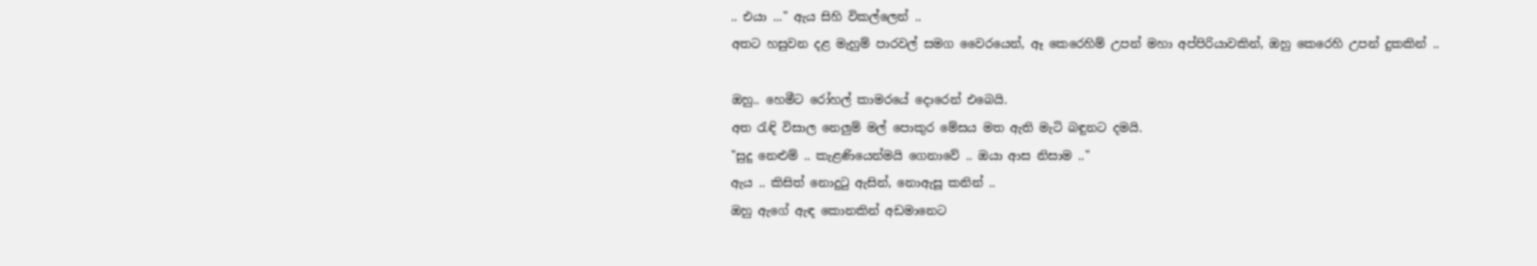.. එයා ..." ඇය සිහි විකල්ලෙන් ..
අතට හසුවන දළ මැහුම් පාරවල් සමග වෛරයෙන්, ඈ කෙරෙහිම් උපන් මහා අප්පිරියාවකින්, ඔහු කෙරෙහි උපන් දුකකින් ..

ඔහු.. හෙමීට රෝහල් කාමරයේ දොරෙන් එබෙයි.
අත රැඳි විසාල නෙලුම් මල් පොකුර මේසය මත ඇති මැටි බඳුනට දමයි.
"සුදු නෙළුම් .. කැළණියෙන්මයි ගෙනාවේ .. ඔයා ආස නිසාම .."
ඇය .. කිසිත් නොදුටු ඇසින්, නොඇසූ කනින් ..
ඔහු ඇගේ ඇඳ කොනකින් අඩමානෙට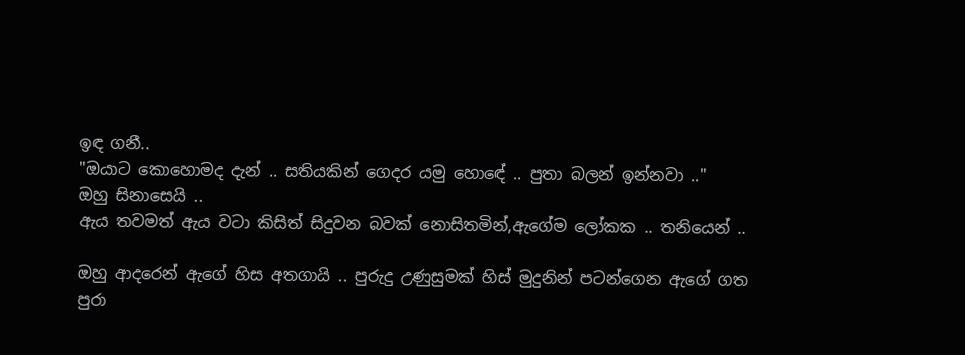ඉඳ ගනී..
"ඔයාට කොහොමද දැන් .. සතියකින් ගෙදර යමු හොඳේ .. පුතා බලන් ඉන්නවා .."
ඔහු සිනාසෙයි ..
ඇය තවමත් ඇය වටා කිසිත් සිදුවන බවක් නොසිතමින්,ඇගේම ලෝකක .. තනියෙන් ..

ඔහු ආදරෙන් ඇගේ හිස අතගායි .. පුරුදු උණුසුමක් හිස් මුදුනින් පටන්ගෙන ඇගේ ගත පුරා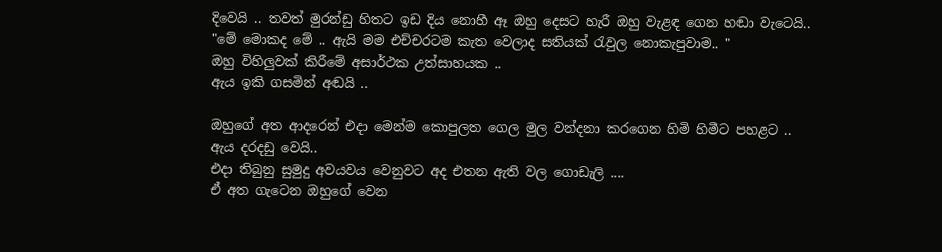දිවෙයි .. තවත් මුරන්ඩු හිතට ඉඩ දිය නොහී ඈ ඔහු දෙසට හැරී ඔහු වැළඳ ගෙන හඬා වැටෙයි..
"මේ මොකද මේ .. ඇයි මම එච්චරටම කැත වෙලාද සතියක් රැවුල නොකැපුවාම.. "
ඔහු විහිලුවක් කිරීමේ අසාර්ථක උත්සාහයක ..
ඇය ඉකි ගසමින් අඬයි ..

ඔහුගේ අත ආදරෙන් එදා මෙන්ම කොපුලත ගෙල මුල වන්දනා කරගෙන හිමි හිමීට පහළට ..
ඇය දරදඩු වෙයි..
එදා තිබුනු සුමුදු අවයවය වෙනුවට අද එතන ඇති වල ගොඩැලි ....
ඒ අත ගැටෙන ඔහුගේ වෙන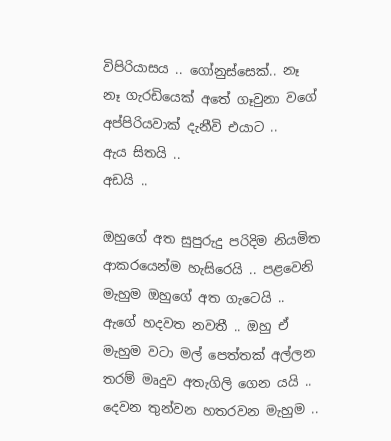විපිරියාසය .. ගෝනුස්සෙක්.. නෑ නෑ ගැරඩියෙක් අතේ ගෑවුනා වගේ අප්පිරියවාක් දැනීවි එයාට ..
ඇය සිතයි ..
අඩයි ..

ඔහුගේ අත සුපුරුදු පරිදිම නියමිත ආකරයෙන්ම හැසිරෙයි .. පළවෙනි මැහුම ඔහුගේ අත ගැටෙයි .. ඇගේ හදවත නවතී .. ඔහු ඒ මැහුම වටා මල් පෙත්තක් අල්ලන තරම් මෘදුව අතැගිලි ගෙන යයි .. දෙවන තුන්වන හතරවන මැහුම ..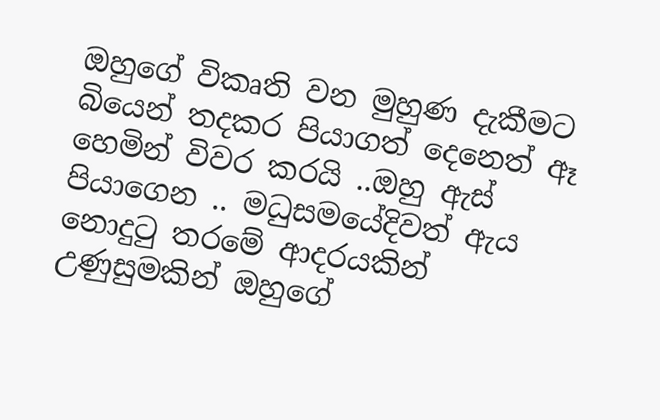ඔහුගේ විකෘති වන මුහුණ දැකීමට බියෙන් තදකර පියාගත් දෙනෙත් ඈ හෙමින් විවර කරයි ..ඔහු ඇස් පියාගෙන .. මධුසමයේදිවත් ඇය නොදුටු තරමේ ආදරයකින් උණුසුමකින් ඔහුගේ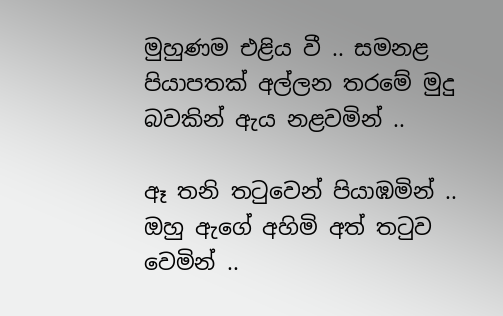මුහුණම එළිය වී .. සමනළ පියාපතක් අල්ලන තරමේ මුදු බවකින් ඇය නළවමින් ..

ඈ තනි තටුවෙන් පියාඹමින් ..
ඔහු ඇගේ අහිමි අත් තටුව වෙමින් ..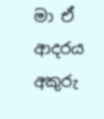මා ඒ ආදරය අකුරු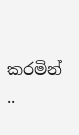කරමින් ..